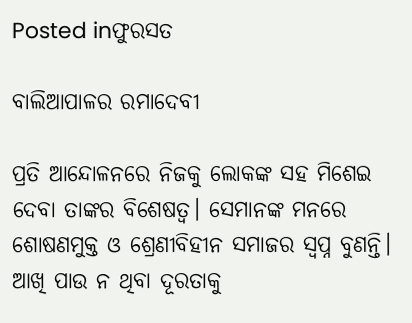Posted inଫୁରସତ

ବାଲିଆପାଳର ରମାଦେବୀ

ପ୍ରତି ଆନ୍ଦୋଳନରେ ନିଜକୁ ଲୋକଙ୍କ ସହ ମିଶେଇ ଦେବା ତାଙ୍କର ବିଶେଷତ୍ୱ। ସେମାନଙ୍କ ମନରେ ଶୋଷଣମୁକ୍ତ ଓ ଶ୍ରେଣୀବିହୀନ ସମାଜର ସ୍ବପ୍ନ ବୁଣନ୍ତି। ଆଖି ପାଉ ନ ଥିବା ଦୂରତାକୁ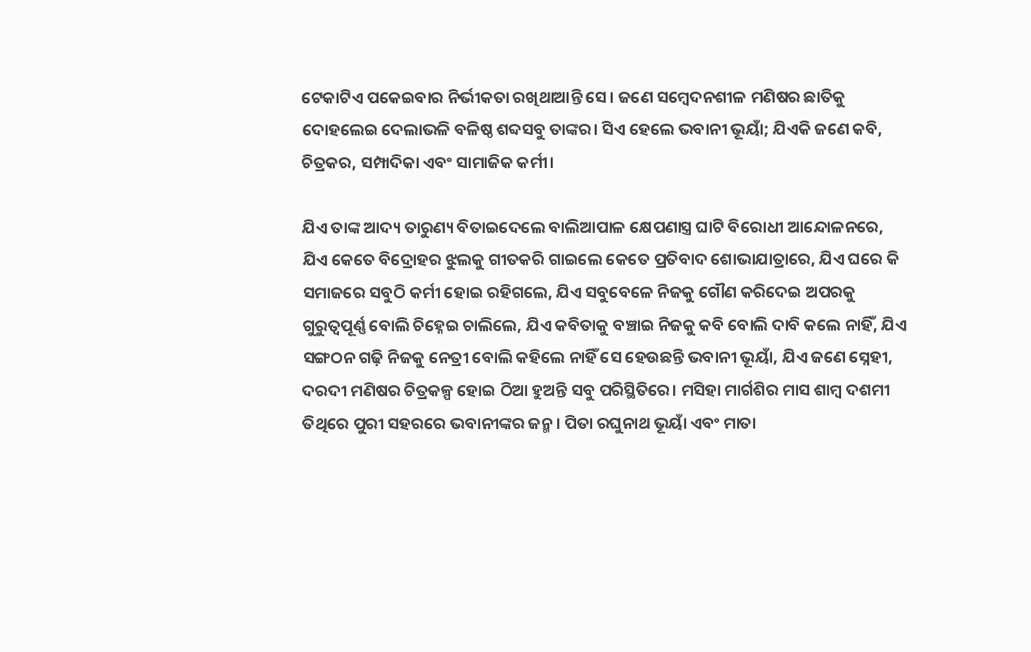ଟେକାଟିଏ ପକେଇବାର ନିର୍ଭୀକତା ରଖିଥାଆନ୍ତି ସେ। ଜଣେ ସମ୍ବେଦନଶୀଳ ମଣିଷର ଛାତିକୁ ଦୋହଲେଇ ଦେଲାଭଳି ବଳିଷ୍ଠ ଶବ୍ଦସବୁ ତାଙ୍କର। ସିଏ ହେଲେ ଭବାନୀ ଭୂୟାଁ; ଯିଏକି ଜଣେ କବି, ଚିତ୍ରକର, ସମ୍ପାଦିକା ଏବଂ ସାମାଜିକ କର୍ମୀ।

ଯିଏ ତାଙ୍କ ଆଦ୍ୟ ତାରୁଣ୍ୟ ବିତାଇଦେଲେ ବାଲିଆପାଳ କ୍ଷେପଣାସ୍ତ୍ର ଘାଟି ବିରୋଧୀ ଆନ୍ଦୋଳନରେ, ଯିଏ କେତେ ବିଦ୍ରୋହର ଝୁଲକୁ ଗୀତକରି ଗାଇଲେ କେତେ ପ୍ରତିବାଦ ଶୋଭାଯାତ୍ରାରେ, ଯିଏ ଘରେ କି ସମାଜରେ ସବୁଠି କର୍ମୀ ହୋଇ ରହିଗଲେ, ଯିଏ ସବୁବେଳେ ନିଜକୁ ଗୌଣ କରିଦେଇ ଅପରକୁ ଗୁରୁତ୍ୱପୂର୍ଣ୍ଣ ବୋଲି ଚିହ୍ନେଇ ଚାଲିଲେ, ଯିଏ କବିତାକୁ ବଞ୍ଚାଇ ନିଜକୁ କବି ବୋଲି ଦାବି କଲେ ନାହିଁ, ଯିଏ ସଙ୍ଗଠନ ଗଢ଼ି ନିଜକୁ ନେତ୍ରୀ ବୋଲି କହିଲେ ନାହିଁ ସେ ହେଉଛନ୍ତି ଭବାନୀ ଭୂୟାଁ, ଯିଏ ଜଣେ ସ୍ନେହୀ, ଦରଦୀ ମଣିଷର ଚିତ୍ରକଳ୍ପ ହୋଇ ଠିଆ ହୁଅନ୍ତି ସବୁ ପରିସ୍ଥିତିରେ। ମସିହା ମାର୍ଗଶିର ମାସ ଶାମ୍ବ ଦଶମୀ ତିଥିରେ ପୁରୀ ସହରରେ ଭବାନୀଙ୍କର ଜନ୍ମ। ପିତା ରଘୁନାଥ ଭୂୟାଁ ଏବଂ ମାତା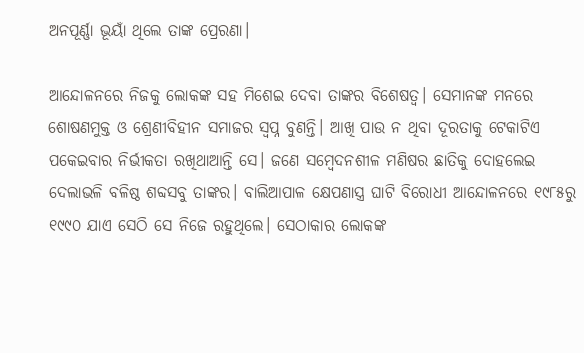ଅନପୂର୍ଣ୍ଣା ଭୂୟାଁ ଥିଲେ ତାଙ୍କ ପ୍ରେରଣା।

ଆନ୍ଦୋଳନରେ ନିଜକୁ ଲୋକଙ୍କ ସହ ମିଶେଇ ଦେବା ତାଙ୍କର ବିଶେଷତ୍ୱ। ସେମାନଙ୍କ ମନରେ ଶୋଷଣମୁକ୍ତ ଓ ଶ୍ରେଣୀବିହୀନ ସମାଜର ସ୍ବପ୍ନ ବୁଣନ୍ତି। ଆଖି ପାଉ ନ ଥିବା ଦୂରତାକୁ ଟେକାଟିଏ ପକେଇବାର ନିର୍ଭୀକତା ରଖିଥାଆନ୍ତି ସେ। ଜଣେ ସମ୍ବେଦନଶୀଳ ମଣିଷର ଛାତିକୁ ଦୋହଲେଇ ଦେଲାଭଳି ବଳିଷ୍ଠ ଶବ୍ଦସବୁ ତାଙ୍କର। ବାଲିଆପାଳ କ୍ଷେପଣାସ୍ତ୍ର ଘାଟି ବିରୋଧୀ ଆନ୍ଦୋଳନରେ ୧୯୮୫ରୁ ୧୯୯୦ ଯାଏ ସେଠି ସେ ନିଜେ ରହୁଥିଲେ। ସେଠାକାର ଲୋକଙ୍କ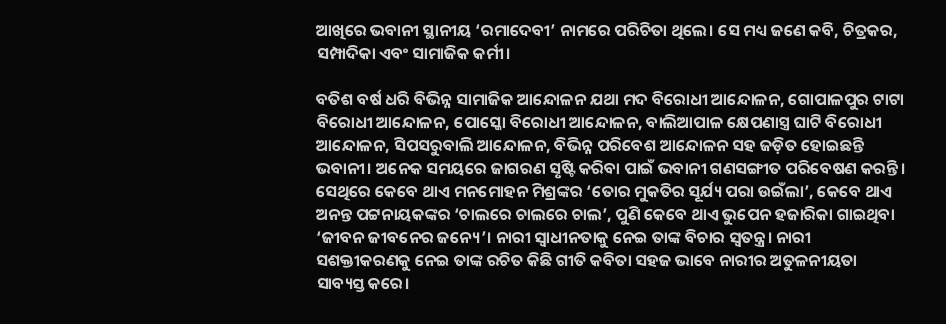ଆଖିରେ ଭବାନୀ ସ୍ଥାନୀୟ ‘ରମାଦେବୀ’ ନାମରେ ପରିଚିତା ଥିଲେ। ସେ ମଧ୍ୟ ଜଣେ କବି, ଚିତ୍ରକର, ସମ୍ପାଦିକା ଏବଂ ସାମାଜିକ କର୍ମୀ।

ବତିଶ ବର୍ଷ ଧରି ବିଭିନ୍ନ ସାମାଜିକ ଆନ୍ଦୋଳନ ଯଥା ମଦ ବିରୋଧୀ ଆନ୍ଦୋଳନ, ଗୋପାଳପୁର ଟାଟା ବିରୋଧୀ ଆନ୍ଦୋଳନ, ପୋସ୍କୋ ବିରୋଧୀ ଆନ୍ଦୋଳନ, ବାଲିଆପାଳ କ୍ଷେପଣାସ୍ତ୍ର ଘାଟି ବିରୋଧୀ ଆନ୍ଦୋଳନ, ସିପସରୁବାଲି ଆନ୍ଦୋଳନ, ବିଭିନ୍ନ ପରିବେଶ ଆନ୍ଦୋଳନ ସହ ଜଡ଼ିତ ହୋଇଛନ୍ତି ଭବାନୀ। ଅନେକ ସମୟରେ ଜାଗରଣ ସୃଷ୍ଟି କରିବା ପାଇଁ ଭବାନୀ ଗଣସଙ୍ଗୀତ ପରିବେଷଣ କରନ୍ତି। ସେଥିରେ କେବେ ଥାଏ ମନମୋହନ ମିଶ୍ରଙ୍କର ‘ତୋର ମୁକତିର ସୂର୍ଯ୍ୟ ପରା ଉଇଁଲା’, କେବେ ଥାଏ ଅନନ୍ତ ପଟ୍ଟନାୟକଙ୍କର ‘ଚାଲରେ ଚାଲରେ ଚାଲ’, ପୁଣି କେବେ ଥାଏ ଭୁପେନ ହଜାରିକା ଗାଇଥିବା ‘ଜୀବନ ଜୀବନେର ଜନ୍ୟେ’। ନାରୀ ସ୍ବାଧୀନତାକୁ ନେଇ ତାଙ୍କ ବିଚାର ସ୍ବତନ୍ତ୍ର। ନାରୀ ସଶକ୍ତୀକରଣକୁ ନେଇ ତାଙ୍କ ରଚିତ କିଛି ଗୀତି କବିତା ସହଜ ଭାବେ ନାରୀର ଅତୁଳନୀୟତା ସାବ୍ୟସ୍ତ କରେ।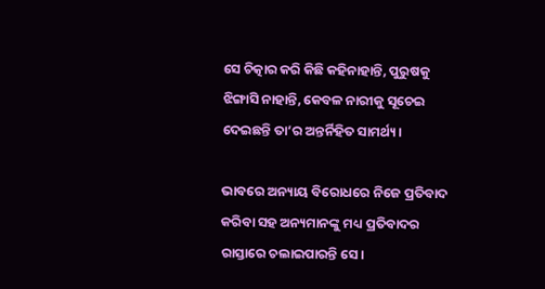ସେ ଚିତ୍କାର କରି କିଛି କହିନାହାନ୍ତି, ପୁରୁଷକୁ ଝିଙ୍ଗାସି ନାହାନ୍ତି, କେବଳ ନାରୀକୁ ସୂଚେଇ ଦେଇଛନ୍ତି ତା’ର ଅନ୍ତର୍ନିହିତ ସାମର୍ଥ୍ୟ।

ଭାବରେ ଅନ୍ୟାୟ ବିରୋଧରେ ନିଜେ ପ୍ରତିବାଦ କରିବା ସହ ଅନ୍ୟମାନଙ୍କୁ ମଧ୍ୟ ପ୍ରତିବାଦର ରାସ୍ତାରେ ଚଲାଇପାରନ୍ତି ସେ।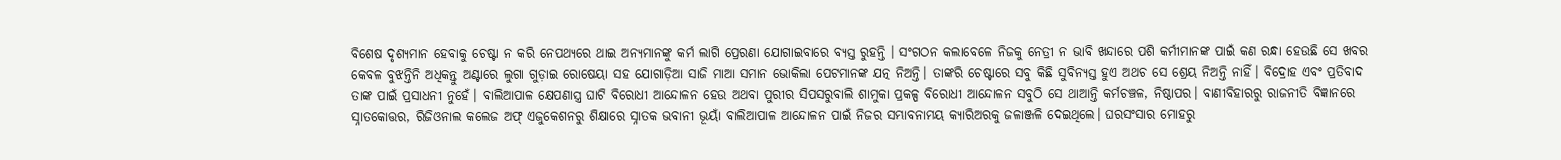ବିଶେଷ ଦୃଶ୍ୟମାନ ହେବାକୁ ଚେଷ୍ଟା ନ କରି ନେପଥ୍ୟରେ ଥାଇ ଅନ୍ୟମାନଙ୍କୁ କର୍ମ ଲାଗି ପ୍ରେରଣା ଯୋଗାଇବାରେ ବ୍ୟସ୍ତ ରୁହନ୍ତି । ସଂଗଠନ କଲାବେଳେ ନିଜକୁ ନେତ୍ରୀ ନ ଭାବି ଖନ୍ଦାରେ ପଶି କର୍ମୀମାନଙ୍କ ପାଇଁ କଣ ରନ୍ଧା ହେଉଛି ସେ ଖବର କେବଳ ବୁଝନ୍ତିନି ଅଧିକନ୍ତୁ ଅଣ୍ଟାରେ ଲୁଗା ଗୁଡ଼ାଇ ରୋଷେୟା ସହ ଯୋଗାଡ଼ିଆ ସାଜି ମାଆ ସମାନ ଭୋକିଲା ପେଟମାନଙ୍କ ଯତ୍ନ ନିଅନ୍ତି। ତାଙ୍କରି ଚେଷ୍ଟାରେ ସବୁ କିଛି ସୁବିନ୍ୟସ୍ତ ହୁଏ ଅଥଚ ସେ ଶ୍ରେୟ ନିଅନ୍ତି ନାହିଁ। ବିଦ୍ରୋହ ଏବଂ ପ୍ରତିବାଦ ତାଙ୍କ ପାଇଁ ପ୍ରସାଧନୀ ନୁହେଁ। ବାଲିଆପାଳ କ୍ଷେପଣାସ୍ତ୍ର ଘାଟି ବିରୋଧୀ ଆନ୍ଦୋଳନ ହେଉ ଅଥବା ପୁରୀର ସିପସରୁବାଲି ଶାମୁକା ପ୍ରକଳ୍ପ ବିରୋଧୀ ଆନ୍ଦୋଳନ ସବୁଠି ସେ ଥାଆନ୍ତି କର୍ମଚଞ୍ଚଳ, ନିଷ୍ଠାପର। ବାଣୀବିହାରରୁ ରାଜନୀତି ବିଜ୍ଞାନରେ ସ୍ନାତକୋତ୍ତର, ରିଜିଓନାଲ କଲେଜ ଅଫ୍‌ ଏଜୁକେଶନରୁ ଶିକ୍ଷାରେ ସ୍ନାତକ ଭବାନୀ ଭୂୟାଁ ବାଲିଆପାଳ ଆନ୍ଦୋଳନ ପାଇଁ ନିଜର ସମ୍ଭାବନାମୟ କ୍ୟାରିଅରକୁ ଜଳାଞ୍ଜଳି ଦେଇଥିଲେ। ଘରସଂସାର ମୋହରୁ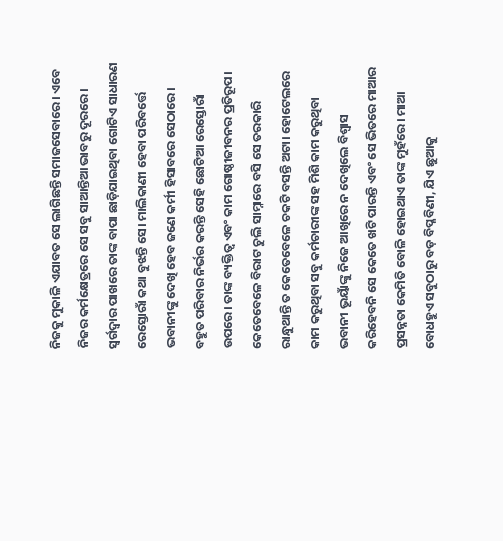ନିଜକୁ ମୁକାଳି ଏଯାବତ ସେ ଲାଗିଛନ୍ତି ସମାଜସେବାରେ। ଏବେ ନିଜର କର୍ମକ୍ଷେତ୍ରରେ ସେ ସବୁ ସାଆନ୍ତିଆ ଭାବରୁ ଦୂରରେ। ସ୍ବର୍ଗଦ୍ୱାର ପାଖରେ ତାଙ୍କ ବାପା ଛାଡ଼ିଯାଇଥିବା ଗୋଟିଏ ସାଧାରଣ ରେସ୍ତୋରାଁ କଥା ବୁଝନ୍ତି ସେ। ମାଲିକାଣୀ ହେବା ପରିବର୍ତ୍ତେ ଭବାନୀଙ୍କୁ ଦେଖି ହେବ ଜଣେ କର୍ମୀ ହିସାବରେ ସେଠାରେ। ବହୁତ ପରିବାର ନିର୍ଭର କରନ୍ତି ସେହି ଛୋଟିଆ ରେସ୍ତୋରାଁ ଉପରେ। ତାଙ୍କ ବ୍ୟକ୍ତିତ୍ୱ ଏବଂ କାମ ଗୋଷ୍ଠୀଜୀବନର ପ୍ରତିରୂପ। କେତେବେଳେ ବିରାଟ ଚୁଲି ସାମ୍ନାରେ ବସି ସେ ତରକାରି ରାନ୍ଧୁଥାନ୍ତି ତ କେତେବେଳେ ଚକଟି ବସନ୍ତି ଅଟା। ହୋଟେଲରେ କାମ କରୁଥିବା ସବୁ କର୍ମଚାରୀଙ୍କ ସହ ମିଶି କାମ କରୁଥିବା ଭବାନୀ ଭୂୟାଁଙ୍କୁ ନିଜେ ଆଖିରେ ନ ଦେଖିଲେ ବିଶ୍ୱାସ କରିହେବନି ସେ କେତେ ଖଟି ପାରନ୍ତି ଏବଂ ସେ ଭିତରେ ମାଆର ପ୍ରସନ୍ନତା କେମିତି ବୋଳି ହୋଇଥାଏ ତାଙ୍କ ମୁହଁରେ। ମାଆ ବୋଧହୁଏ ସବୁଠାରୁ ବଡ଼ ବିପ୍ଳବିଣୀ, ଯିଏ ଛୁଆକୁ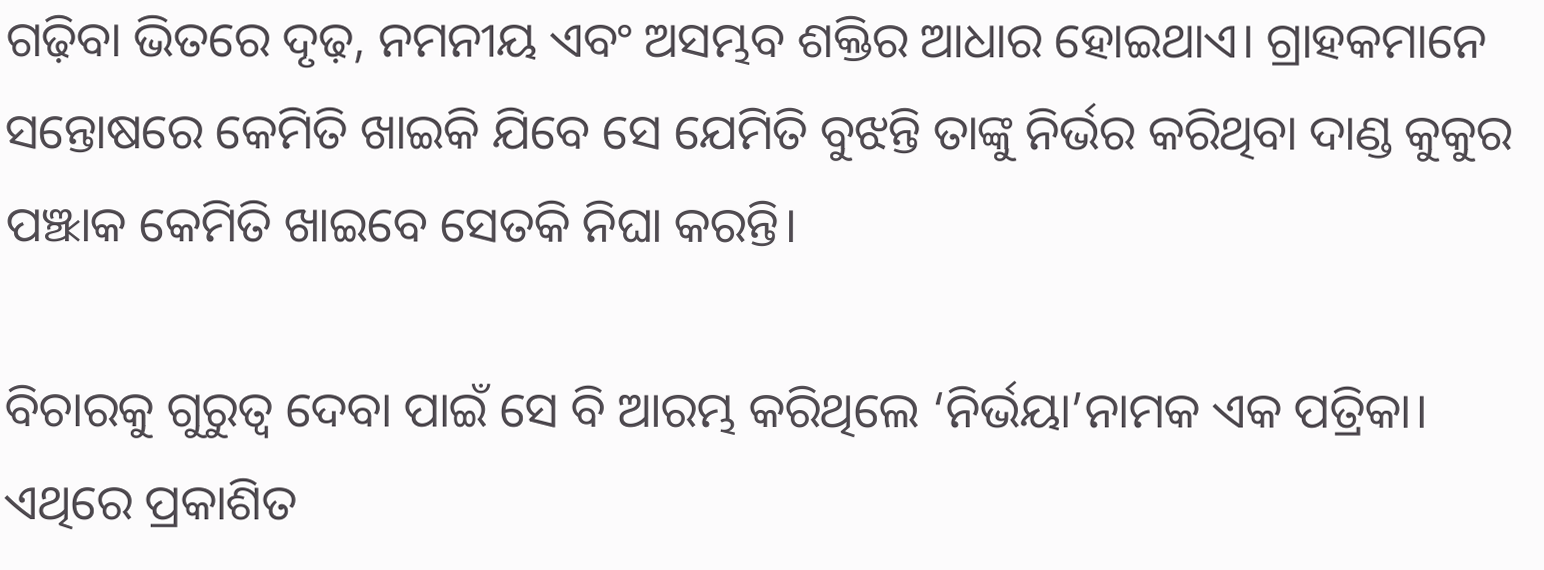ଗଢ଼ିବା ଭିତରେ ଦୃଢ଼, ନମନୀୟ ଏବଂ ଅସମ୍ଭବ ଶକ୍ତିର ଆଧାର ହୋଇଥାଏ। ଗ୍ରାହକମାନେ ସନ୍ତୋଷରେ କେମିତି ଖାଇକି ଯିବେ ସେ ଯେମିତି ବୁଝନ୍ତି ତାଙ୍କୁ ନିର୍ଭର କରିଥିବା ଦାଣ୍ଡ କୁକୁର ପଞ୍ଝାକ କେମିତି ଖାଇବେ ସେତକି ନିଘା କରନ୍ତି।

ବିଚାରକୁ ଗୁରୁତ୍ୱ ଦେବା ପାଇଁ ସେ ବି ଆରମ୍ଭ କରିଥିଲେ ‘ନିର୍ଭୟା’ନାମକ ଏକ ପତ୍ରିକା। ଏଥିରେ ପ୍ରକାଶିତ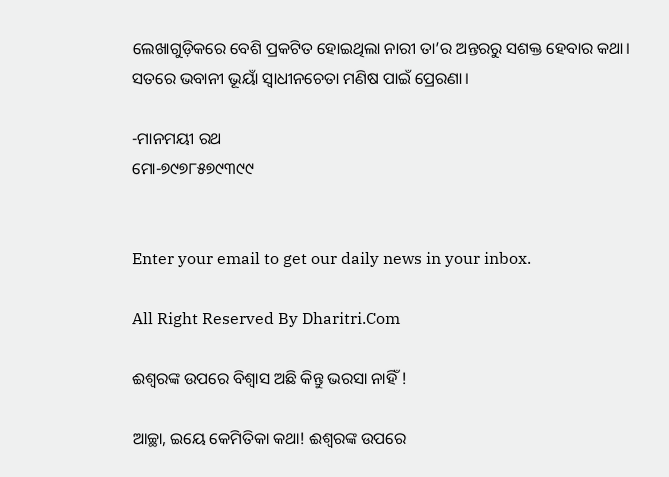ଲେଖାଗୁଡ଼ିକରେ ବେଶି ପ୍ରକଟିତ ହୋଇଥିଲା ନାରୀ ତା’ର ଅନ୍ତରରୁ ସଶକ୍ତ ହେବାର କଥା। ସତରେ ଭବାନୀ ଭୂୟାଁ ସ୍ବାଧୀନଚେତା ମଣିଷ ପାଇଁ ପ୍ରେରଣା।

-ମାନମୟୀ ରଥ
ମୋ-୭୯୭୮୫୭୯୩୯୯


Enter your email to get our daily news in your inbox.

All Right Reserved By Dharitri.Com

ଈଶ୍ୱରଙ୍କ ଉପରେ ବିଶ୍ୱାସ ଅଛି କିନ୍ତୁ ଭରସା ନାହିଁ !

ଆଚ୍ଛା, ଇୟେ କେମିତିକା କଥା! ଈଶ୍ୱରଙ୍କ ଉପରେ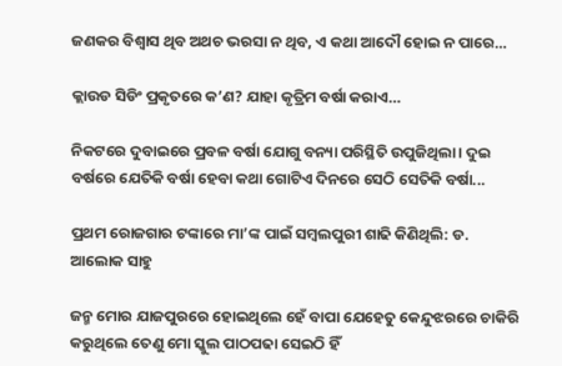ଜଣକର ବିଶ୍ୱାସ ଥିବ ଅଥଚ ଭରସା ନ ଥିବ, ଏ କଥା ଆଦୌ ହୋଇ ନ ପାରେ...

କ୍ଲାଉଡ ସିଡିଂ ପ୍ରକୃତରେ କ’ଣ? ଯାହା କୃତ୍ରିମ ବର୍ଷା କରାଏ…

ନିକଟରେ ଦୁବାଇରେ ପ୍ରବଳ ବର୍ଷା ଯୋଗୁ ବନ୍ୟା ପରିସ୍ଥିତି ଉପୁଜିଥିଲା। ଦୁଇ ବର୍ଷରେ ଯେତିକି ବର୍ଷା ହେବା କଥା ଗୋଟିଏ ଦିନରେ ସେଠି ସେତିକି ବର୍ଷା...

ପ୍ରଥମ ରୋଜଗାର ଟଙ୍କାରେ ମା’ଙ୍କ ପାଇଁ ସମ୍ବଲପୁରୀ ଶାଢି କିଣିଥିଲି: ଡ. ଆଲୋକ ସାହୁ

ଜନ୍ମ ମୋର ଯାଜପୁରରେ ହୋଇଥିଲେ ହେଁ ବାପା ଯେହେତୁ କେନ୍ଦୁଝରରେ ଚାକିରି କରୁଥିଲେ ତେଣୁ ମୋ ସ୍କୁଲ ପାଠପଢା ସେଇଠି ହିଁ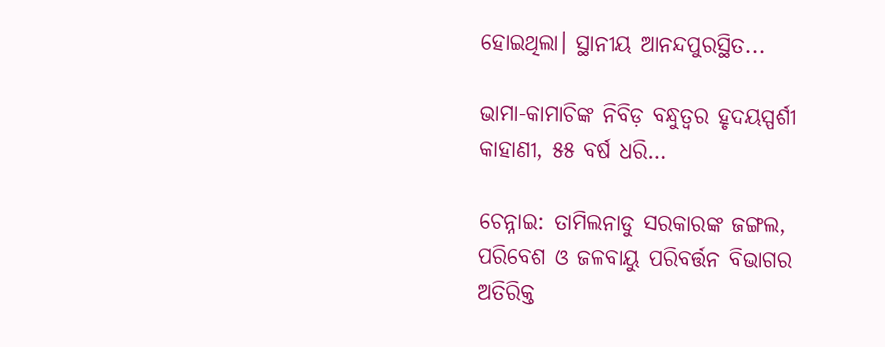ହୋଇଥିଲା। ସ୍ଥାନୀୟ ଆନନ୍ଦପୁରସ୍ଥିତ...

ଭାମା-କାମାଚିଙ୍କ ନିବିଡ଼ ବନ୍ଧୁତ୍ୱର ହୃଦୟସ୍ପର୍ଶୀ କାହାଣୀ, ୫୫ ବର୍ଷ ଧରି…

ଚେନ୍ନାଇ: ତାମିଲନାଡୁ ସରକାରଙ୍କ ଜଙ୍ଗଲ, ପରିବେଶ ଓ ଜଳବାୟୁ ପରିବର୍ତ୍ତନ ବିଭାଗର ଅତିରିକ୍ତ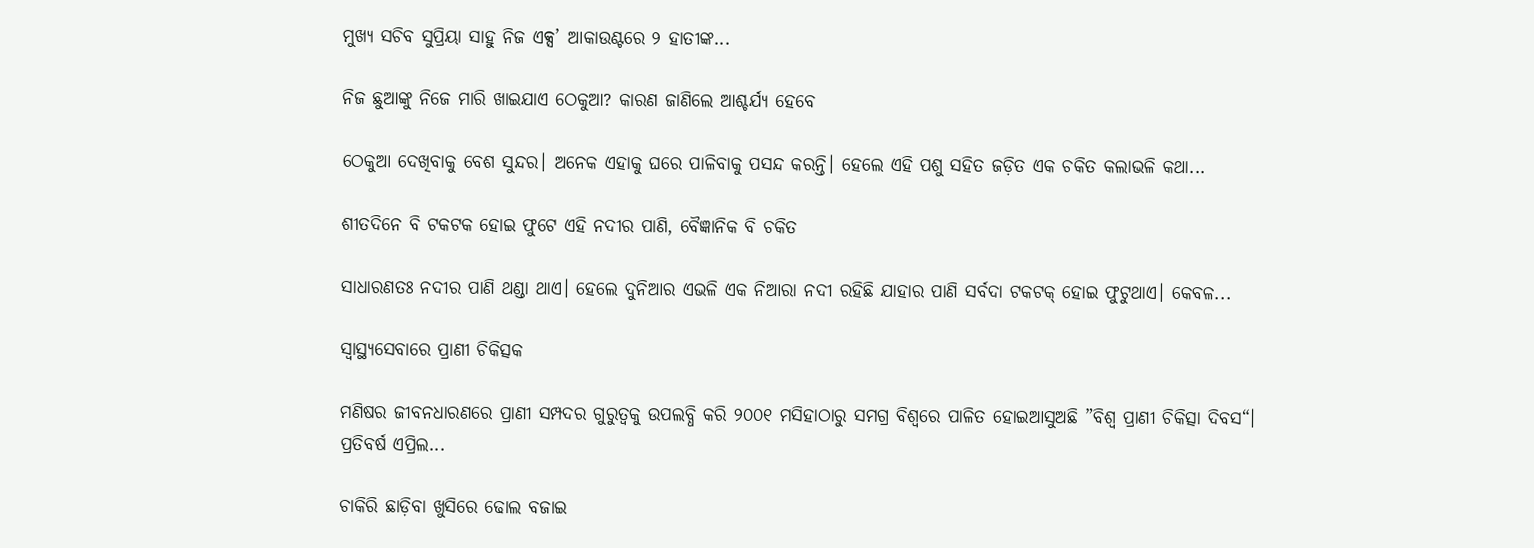ମୁଖ୍ୟ ସଚିବ ସୁପ୍ରିୟା ସାହୁ ନିଜ ଏକ୍ସ’ ଆକାଉଣ୍ଟରେ ୨ ହାତୀଙ୍କ...

ନିଜ ଛୁଆଙ୍କୁ ନିଜେ ମାରି ଖାଇଯାଏ ଠେକୁଆ? କାରଣ ଜାଣିଲେ ଆଶ୍ଚର୍ଯ୍ୟ ହେବେ

ଠେକୁଆ ଦେଖିବାକୁ ବେଶ ସୁନ୍ଦର। ଅନେକ ଏହାକୁ ଘରେ ପାଳିବାକୁ ପସନ୍ଦ କରନ୍ତି। ହେଲେ ଏହି ପଶୁ ସହିତ ଜଡ଼ିତ ଏକ ଚକିତ କଲାଭଳି କଥା...

ଶୀତଦିନେ ବି ଟକଟକ ହୋଇ ଫୁଟେ ଏହି ନଦୀର ପାଣି, ବୈଜ୍ଞାନିକ ବି ଚକିତ

ସାଧାରଣତଃ ନଦୀର ପାଣି ଥଣ୍ଡା ଥାଏ। ହେଲେ ଦୁନିଆର ଏଭଳି ଏକ ନିଆରା ନଦୀ ରହିଛି ଯାହାର ପାଣି ସର୍ବଦା ଟକଟକ୍‌ ହୋଇ ଫୁଟୁଥାଏ। କେବଳ...

ସ୍ବାସ୍ଥ୍ୟସେବାରେ ପ୍ରାଣୀ ଚିକିତ୍ସକ

ମଣିଷର ଜୀବନଧାରଣରେ ପ୍ରାଣୀ ସମ୍ପଦର ଗୁରୁତ୍ୱକୁ ଉପଲବ୍ଧି କରି ୨୦୦୧ ମସିହାଠାରୁ ସମଗ୍ର ବିଶ୍ୱରେ ପାଳିତ ହୋଇଆସୁଅଛି ”ବିଶ୍ୱ ପ୍ରାଣୀ ଚିକିତ୍ସା ଦିବସ“। ପ୍ରତିବର୍ଷ ଏପ୍ରିଲ...

ଚାକିରି ଛାଡ଼ିବା ଖୁସିରେ ଢୋଲ ବଜାଇ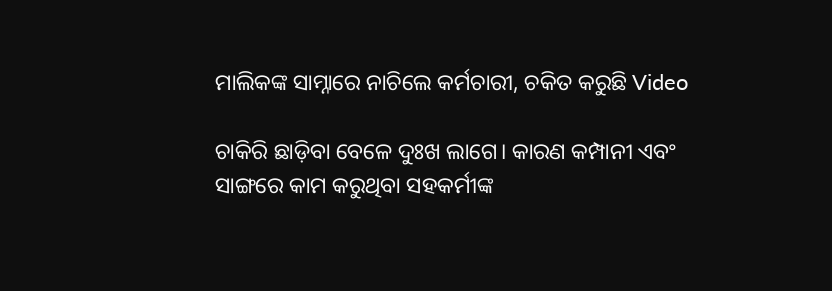ମାଲିକଙ୍କ ସାମ୍ନାରେ ନାଚିଲେ କର୍ମଚାରୀ, ଚକିତ କରୁଛି Video

ଚାକିରି ଛାଡ଼ିବା ବେଳେ ଦୁଃଖ ଲାଗେ। କାରଣ କମ୍ପାନୀ ଏବଂ ସାଙ୍ଗରେ କାମ କରୁଥିବା ସହକର୍ମୀଙ୍କ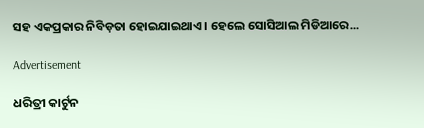ସହ ଏକପ୍ରକାର ନିବିଡ଼ତା ହୋଇଯାଇଥାଏ। ହେଲେ ସୋସିଆଲ ମିଡିଆରେ...

Advertisement

ଧରିତ୍ରୀ କାର୍ଟୁନ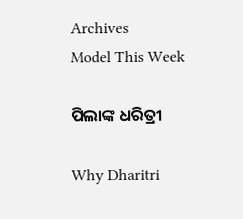Archives
Model This Week

ପିଲାଙ୍କ ଧରିତ୍ରୀ

Why Dharitri